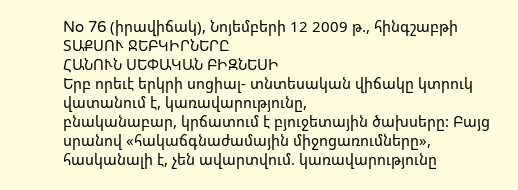No 76 (իրավիճակ), Նոյեմբերի 12 2009 թ., հինգշաբթի
ՏԱՔՍՈՒ ՋԵԲԿԻՐՆԵՐԸ
ՀԱՆՈՒՆ ՍԵՓԱԿԱՆ ԲԻԶՆԵՍԻ
Երբ որեւէ երկրի սոցիալ- տնտեսական վիճակը կտրուկ վատանում է, կառավարությունը,
բնականաբար, կրճատում է բյուջետային ծախսերը: Բայց սրանով «հակաճգնաժամային միջոցառումները»,
հասկանալի է, չեն ավարտվում. կառավարությունը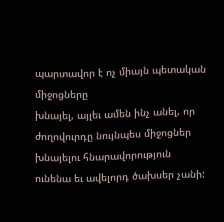պարտավոր է ոչ միայն պետական միջոցները
խնայել, այլեւ ամեն ինչ անել, որ ժողովուրդը նույնպես միջոցներ խնայելու հնարավորություն
ունենա եւ ավելորդ ծախսեր չանի: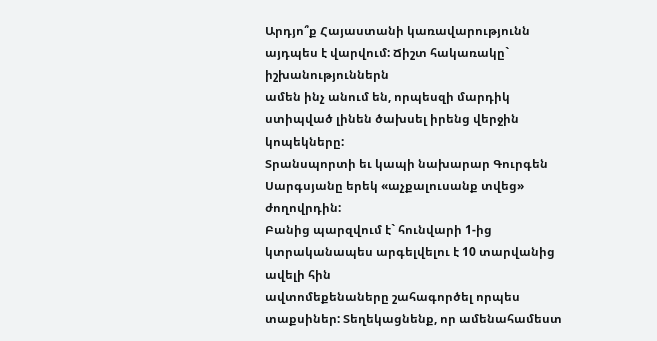Արդյո՞ք Հայաստանի կառավարությունն այդպես է վարվում: Ճիշտ հակառակը` իշխանություններն
ամեն ինչ անում են, որպեսզի մարդիկ ստիպված լինեն ծախսել իրենց վերջին կոպեկները:
Տրանսպորտի եւ կապի նախարար Գուրգեն Սարգսյանը երեկ «աչքալուսանք տվեց» ժողովրդին:
Բանից պարզվում է` հունվարի 1-ից կտրականապես արգելվելու է 10 տարվանից ավելի հին
ավտոմեքենաները շահագործել որպես տաքսիներ: Տեղեկացնենք, որ ամենահամեստ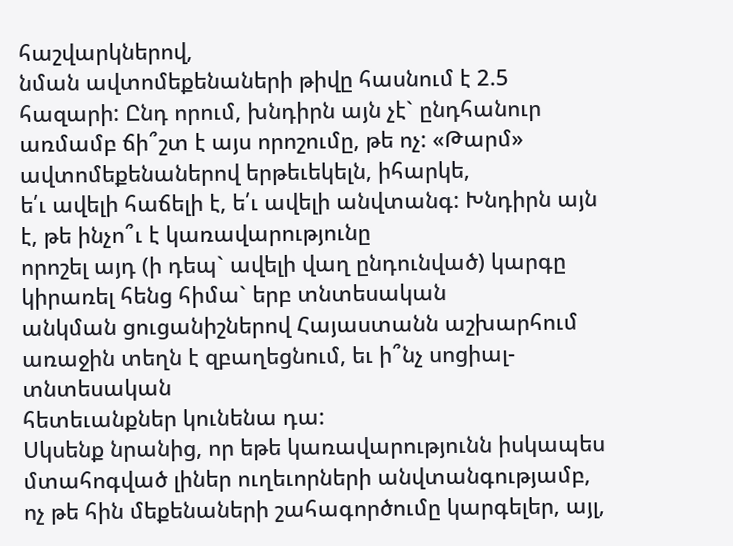հաշվարկներով,
նման ավտոմեքենաների թիվը հասնում է 2.5 հազարի: Ընդ որում, խնդիրն այն չէ` ընդհանուր
առմամբ ճի՞շտ է այս որոշումը, թե ոչ: «Թարմ» ավտոմեքենաներով երթեւեկելն, իհարկե,
ե՛ւ ավելի հաճելի է, ե՛ւ ավելի անվտանգ: Խնդիրն այն է, թե ինչո՞ւ է կառավարությունը
որոշել այդ (ի դեպ` ավելի վաղ ընդունված) կարգը կիրառել հենց հիմա` երբ տնտեսական
անկման ցուցանիշներով Հայաստանն աշխարհում առաջին տեղն է զբաղեցնում, եւ ի՞նչ սոցիալ-տնտեսական
հետեւանքներ կունենա դա:
Սկսենք նրանից, որ եթե կառավարությունն իսկապես մտահոգված լիներ ուղեւորների անվտանգությամբ,
ոչ թե հին մեքենաների շահագործումը կարգելեր, այլ,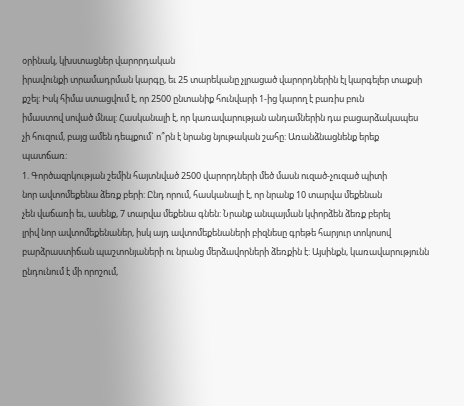օրինակ, կխստացներ վարորդական
իրավունքի տրամադրման կարգը, եւ 25 տարեկանը չլրացած վարորդներին էլ կարգելեր տաքսի
քշել: Իսկ հիմա ստացվում է, որ 2500 ընտանիք հունվարի 1-ից կարող է բառիս բուն
իմաստով սոված մնալ: Հասկանալի է, որ կառավարության անդամներին դա բացարձակապես
չի հուզում, բայց ամեն դեպքում` ո՞րն է նրանց նյութական շահը: Առանձնացնենք երեք
պատճառ:
1. Գործազրկության շեմին հայտնված 2500 վարորդների մեծ մասն ուզած-չուզած պիտի
նոր ավտոմեքենա ձեռք բերի: Ընդ որում, հասկանալի է, որ նրանք 10 տարվա մեքենան
չեն վաճառի եւ, ասենք, 7 տարվա մեքենա գնեն: Նրանք անպայման կփորձեն ձեռք բերել
լրիվ նոր ավտոմեքենաներ, իսկ այդ ավտոմեքենաների բիզնեսը գրեթե հարյուր տոկոսով
բարձրաստիճան պաշտոնյաների ու նրանց մերձավորների ձեռքին է: Այսինքն, կառավարությունն
ընդունում է մի որոշում,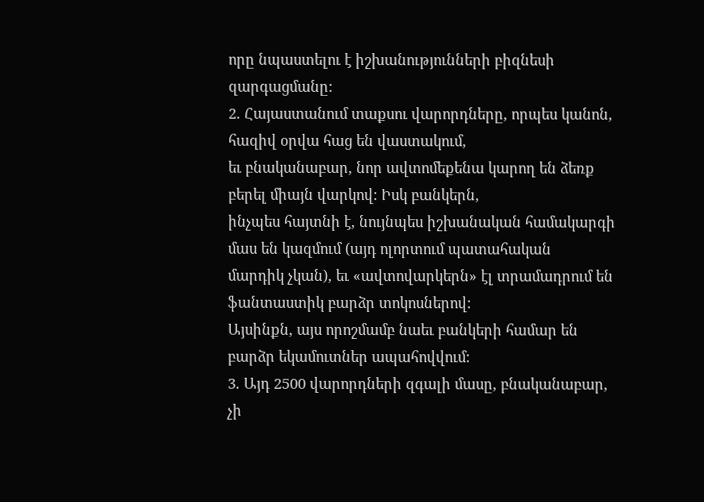որը նպաստելու է իշխանությունների բիզնեսի զարգացմանը:
2. Հայաստանում տաքսու վարորդները, որպես կանոն, հազիվ օրվա հաց են վաստակում,
եւ բնականաբար, նոր ավտոմեքենա կարող են ձեռք բերել միայն վարկով: Իսկ բանկերն,
ինչպես հայտնի է, նույնպես իշխանական համակարգի մաս են կազմում (այդ ոլորտում պատահական
մարդիկ չկան), եւ «ավտովարկերն» էլ տրամադրում են ֆանտաստիկ բարձր տոկոսներով:
Այսինքն, այս որոշմամբ նաեւ բանկերի համար են բարձր եկամուտներ ապահովվում:
3. Այդ 2500 վարորդների զգալի մասը, բնականաբար, չի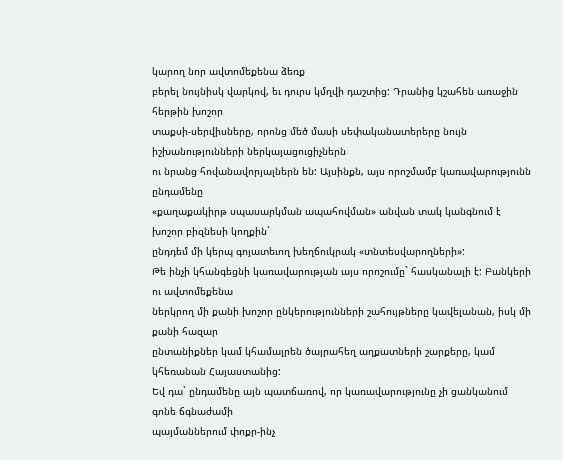կարող նոր ավտոմեքենա ձեռք
բերել նույնիսկ վարկով, եւ դուրս կմղվի դաշտից: Դրանից կշահեն առաջին հերթին խոշոր
տաքսի-սերվիսները, որոնց մեծ մասի սեփականատերերը նույն իշխանությունների ներկայացուցիչներն
ու նրանց հովանավորյալներն են: Այսինքն, այս որոշմամբ կառավարությունն ընդամենը
«քաղաքակիրթ սպասարկման ապահովման» անվան տակ կանգնում է խոշոր բիզնեսի կողքին`
ընդդեմ մի կերպ գոյատեւող խեղճուկրակ «տնտեսվարողների»:
Թե ինչի կհանգեցնի կառավարության այս որոշումը` հասկանալի է: Բանկերի ու ավտոմեքենա
ներկրող մի քանի խոշոր ընկերությունների շահույթները կավելանան, իսկ մի քանի հազար
ընտանիքներ կամ կհամալրեն ծայրահեղ աղքատների շարքերը, կամ կհեռանան Հայաստանից:
Եվ դա` ընդամենը այն պատճառով, որ կառավարությունը չի ցանկանում գոնե ճգնաժամի
պայմաններում փոքր-ինչ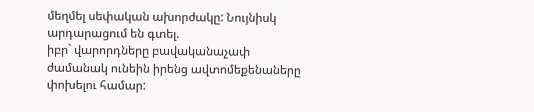մեղմել սեփական ախորժակը: Նույնիսկ արդարացում են գտել.
իբր` վարորդները բավականաչափ ժամանակ ունեին իրենց ավտոմեքենաները փոխելու համար: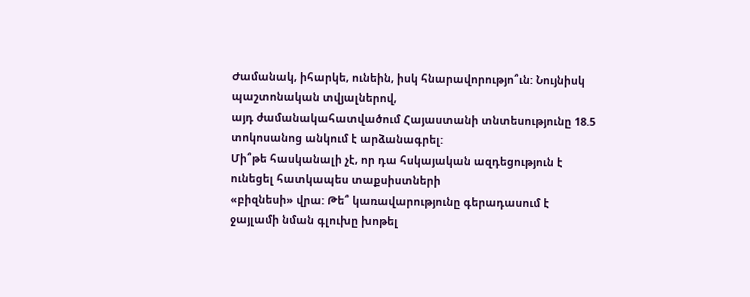Ժամանակ, իհարկե, ունեին, իսկ հնարավորությո՞ւն: Նույնիսկ պաշտոնական տվյալներով,
այդ ժամանակահատվածում Հայաստանի տնտեսությունը 18.5 տոկոսանոց անկում է արձանագրել:
Մի՞թե հասկանալի չէ, որ դա հսկայական ազդեցություն է ունեցել հատկապես տաքսիստների
«բիզնեսի» վրա: Թե՞ կառավարությունը գերադասում է ջայլամի նման գլուխը խոթել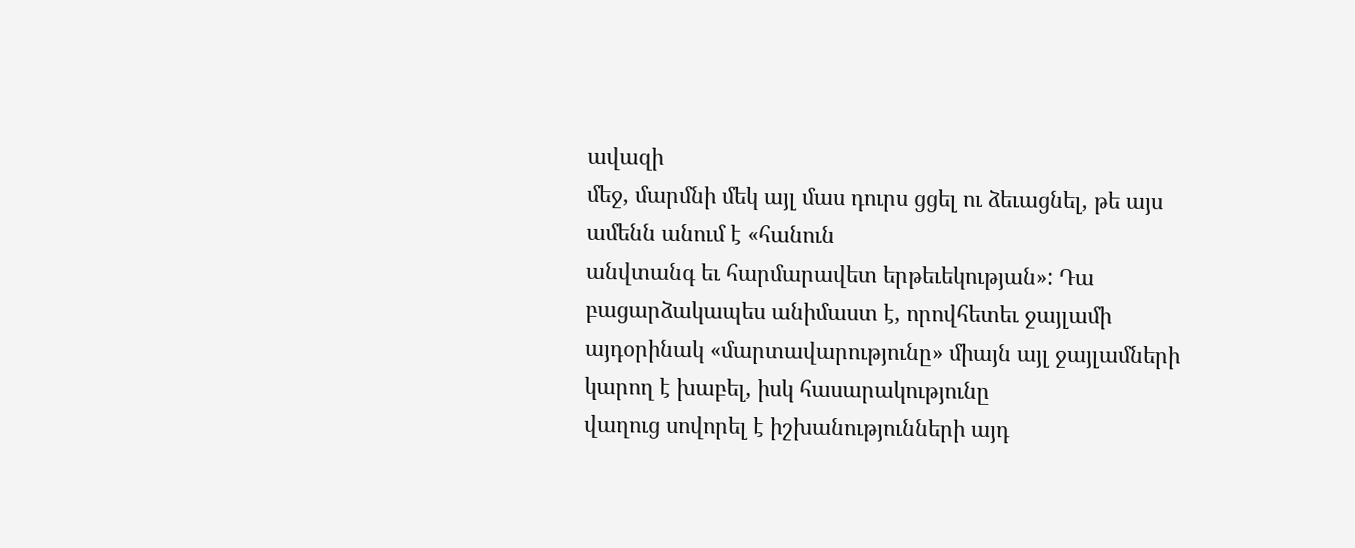ավազի
մեջ, մարմնի մեկ այլ մաս դուրս ցցել ու ձեւացնել, թե այս ամենն անում է «հանուն
անվտանգ եւ հարմարավետ երթեւեկության»: Դա բացարձակապես անիմաստ է, որովհետեւ ջայլամի
այդօրինակ «մարտավարությունը» միայն այլ ջայլամների կարող է խաբել, իսկ հասարակությունը
վաղուց սովորել է իշխանությունների այդ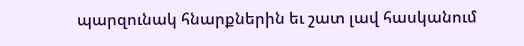պարզունակ հնարքներին եւ շատ լավ հասկանում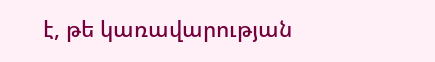է, թե կառավարության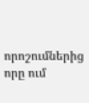որոշումներից որը ում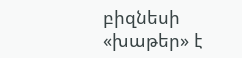բիզնեսի «խաթեր» է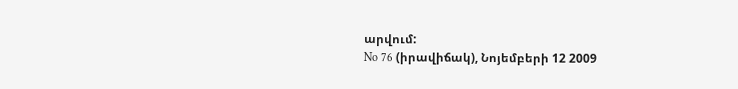արվում:
No 76 (իրավիճակ), Նոյեմբերի 12 2009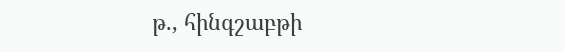թ., հինգշաբթի